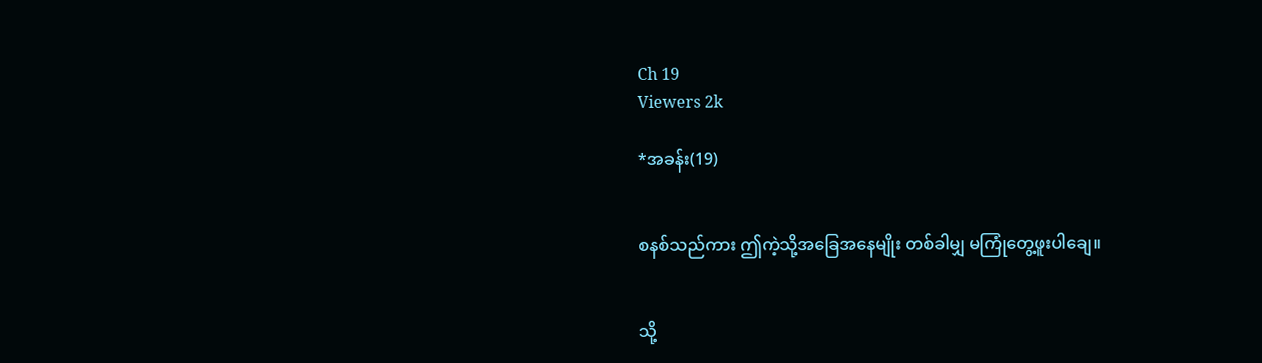Ch 19
Viewers 2k

*အခန်း(19)


စနစ်သည်ကား ဤကဲ့သို့အခြေအနေမျိုး တစ်ခါမျှ မကြုံတွေ့ဖူးပါချေ။


သို့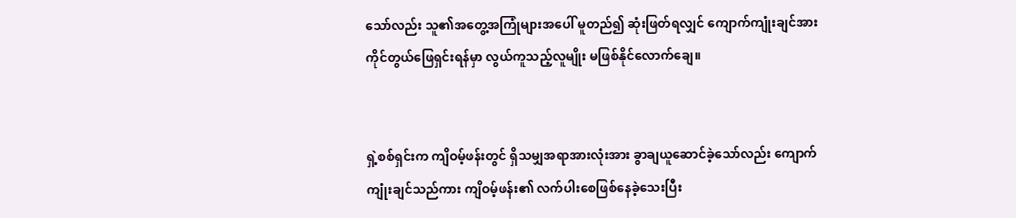သော်လည်း သူ၏အတွေ့အကြုံများအပေါ် မူတည်၍ ဆုံးဖြတ်ရလျှင် ကျောက်ကျုံးချင်အား ကိုင်တွယ်ဖြေရှင်းရန်မှာ လွယ်ကူသည့်လူမျိုး မဖြစ်နိုင်လောက်ချေ။


ရှဲ့စစ်ရှင်းက ကျိဝမ့်ဖန်းတွင် ရှိသမျှအရာအားလုံးအား ခွာချယူဆောင်ခဲ့သော်လည်း ကျောက်ကျုံးချင်သည်ကား ကျိဝမ့်ဖန်း၏ လက်ပါးစေဖြစ်နေခဲ့သေးပြီး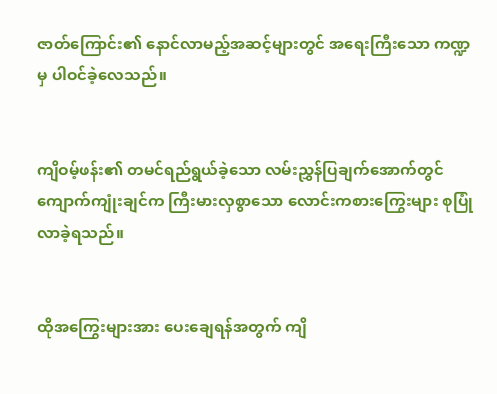ဇာတ်ကြောင်း၏ နောင်လာမည့်အဆင့်များတွင် အရေးကြီးသော ကဏ္ဍမှ ပါဝင်ခဲ့လေသည်။


ကျိဝမ့်ဖန်း၏ တမင်ရည်ရွယ်ခဲ့သော လမ်းညွှန်ပြချက်အောက်တွင် ကျောက်ကျုံးချင်က ကြီးမားလှစွာသော လောင်းကစားကြွေးများ စုပြုံလာခဲ့ရသည်။


ထိုအကြွေးများအား ပေးချေရန်အတွက် ကျိ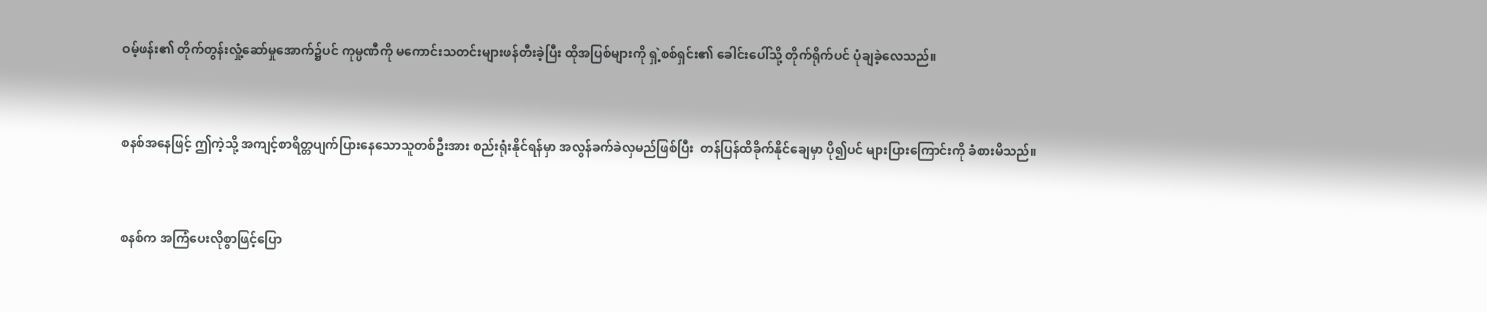ဝမ့်ဖန်း၏ တိုက်တွန်းလှုံ့ဆော်မှုအောက်၌ပင် ကုမ္ပဏီကို မကောင်းသတင်းများဖန်တီးခဲ့ပြီး ထိုအပြစ်များကို ရှဲ့စစ်ရှင်း၏ ခေါင်းပေါ်သို့ တိုက်ရိုက်ပင် ပုံချခဲ့လေသည်။


စနစ်အနေဖြင့် ဤကဲ့သို့ အကျင့်စာရိတ္တပျက်ပြားနေသောသူတစ်ဦးအား စည်းရုံးနိုင်ရန်မှာ အလွန်ခက်ခဲလှမည်ဖြစ်ပြီး  တန်ပြန်ထိခိုက်နိုင်ချေမှာ ပို၍ပင် များပြားကြောင်းကို ခံစားမိသည်။


စနစ်က အကြံပေးလိုစွာဖြင့်ပြော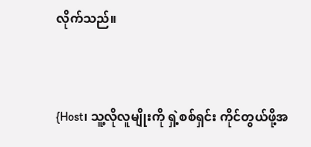လိုက်သည်။


{Host၊ သူ့လိုလူမျိုးကို ရှဲ့စစ်ရှင်း ကိုင်တွယ်ဖို့အ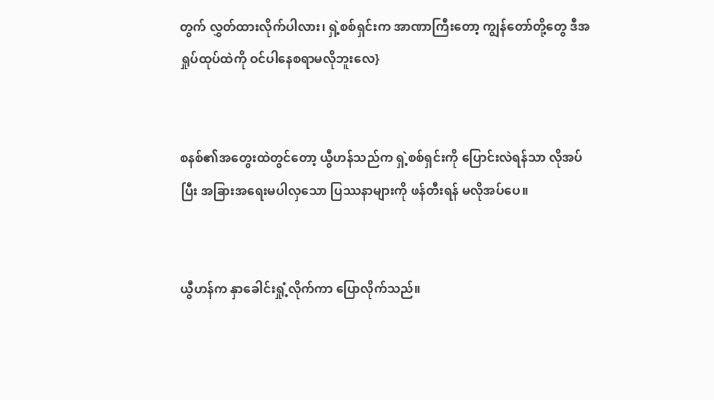တွက် လွှတ်ထားလိုက်ပါလား၊ ရှဲ့စစ်ရှင်းက အာဏာကြီးတော့ ကျွန်တော်တို့တွေ ဒီအရှုပ်ထုပ်ထဲကို ဝင်ပါနေစရာမလိုဘူးလေ}


စနစ်၏အတွေးထဲတွင်တော့ ယွီဟန်သည်က ရှဲ့စစ်ရှင်းကို ပြောင်းလဲရန်သာ လိုအပ်ပြီး အခြားအရေးမပါလှသော ပြဿနာများကို ဖန်တီးရန် မလိုအပ်ပေ။


ယွီဟန်က နှာခေါင်းရှုံ့လိုက်ကာ ပြောလိုက်သည်။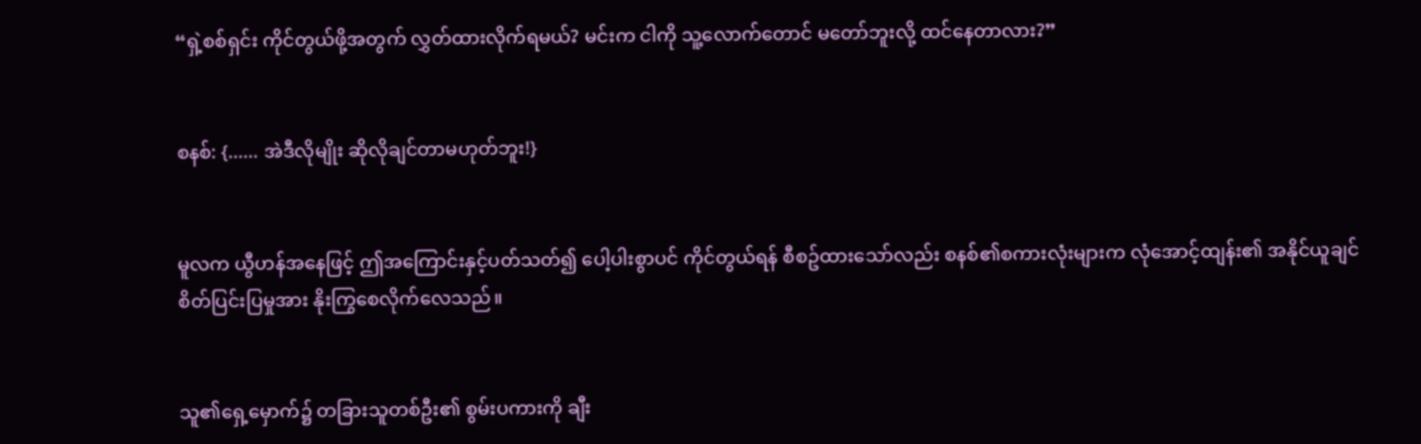“ရှဲ့စစ်ရှင်း ကိုင်တွယ်ဖို့အတွက် လွှတ်ထားလိုက်ရမယ်? မင်းက ငါကို သူ့လောက်တောင် မတော်ဘူးလို့ ထင်နေတာလား?”


စနစ်: {...... အဲဒီလိုမျိုး ဆိုလိုချင်တာမဟုတ်ဘူး!}


မူလက ယွီဟန်အနေဖြင့် ဤအကြောင်းနှင့်ပတ်သတ်၍ ပေါ့ပါးစွာပင် ကိုင်တွယ်ရန် စီစဥ်ထားသော်လည်း စနစ်၏စကားလုံးများက လုံအောင့်ထျန်း၏ အနိုင်ယူချင်စိတ်ပြင်းပြမှုအား နိုးကြွစေလိုက်လေသည်။


သူ၏ရှေ့မှောက်၌ တခြားသူတစ်ဦး၏ စွမ်းပကားကို ချီး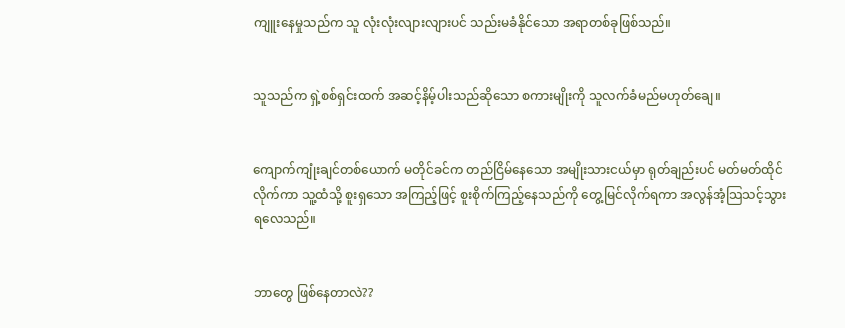ကျူးနေမှုသည်က သူ လုံးလုံးလျားလျားပင် သည်းမခံနိုင်သော အရာတစ်ခုဖြစ်သည်။


သူသည်က ရှဲ့စစ်ရှင်းထက် အဆင့်နိမ့်ပါးသည်ဆိုသော စကားမျိုးကို သူလက်ခံမည်မဟုတ်ချေ။


ကျောက်ကျုံးချင်တစ်ယောက် မတိုင်ခင်က တည်ငြိမ်နေသော အမျိုးသားငယ်မှာ ရုတ်ချည်းပင် မတ်မတ်ထိုင်လိုက်ကာ သူ့ထံသို့ စူးရှသော အကြည့်ဖြင့် စူးစိုက်ကြည့်နေသည်ကို တွေ့မြင်လိုက်ရကာ အလွန်အံ့သြသင့်သွားရလေသည်။


ဘာတွေ ဖြစ်နေတာလဲ??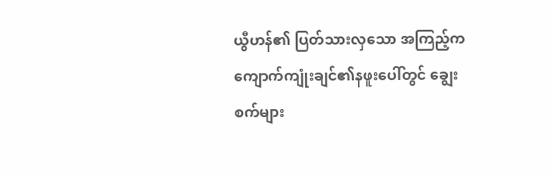ယွီဟန်၏ ပြတ်သားလှသော အကြည့်က ကျောက်ကျုံးချင်၏နဖူးပေါ်တွင် ချွေးစက်များ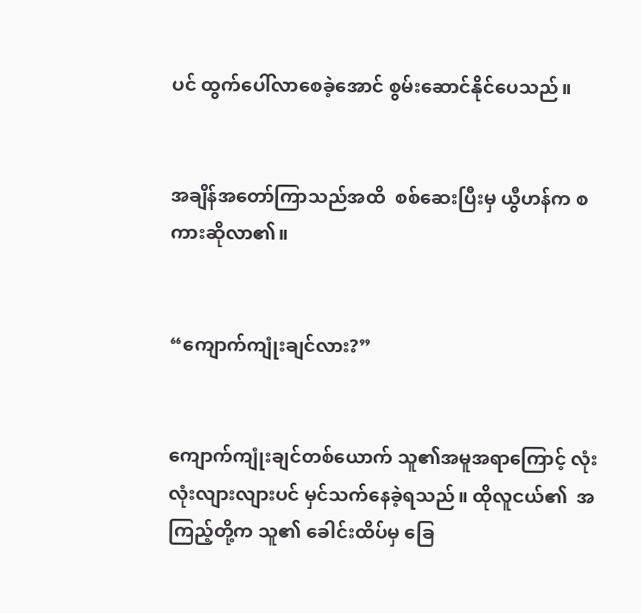ပင် ထွက်ပေါ်လာစေခဲ့အောင် စွမ်းဆောင်နိုင်ပေသည်။


အချိန်အတော်ကြာသည်အထိ  စစ်ဆေးပြီးမှ ယွီဟန်က စကားဆိုလာ၏။


“ကျောက်ကျုံးချင်လား?”


ကျောက်ကျုံးချင်တစ်ယောက် သူ၏အမူအရာကြောင့် လုံးလုံးလျားလျားပင် မှင်သက်နေခဲ့ရသည်။ ထိုလူငယ်၏  အကြည့်တို့က သူ၏ ခေါင်းထိပ်မှ ခြေ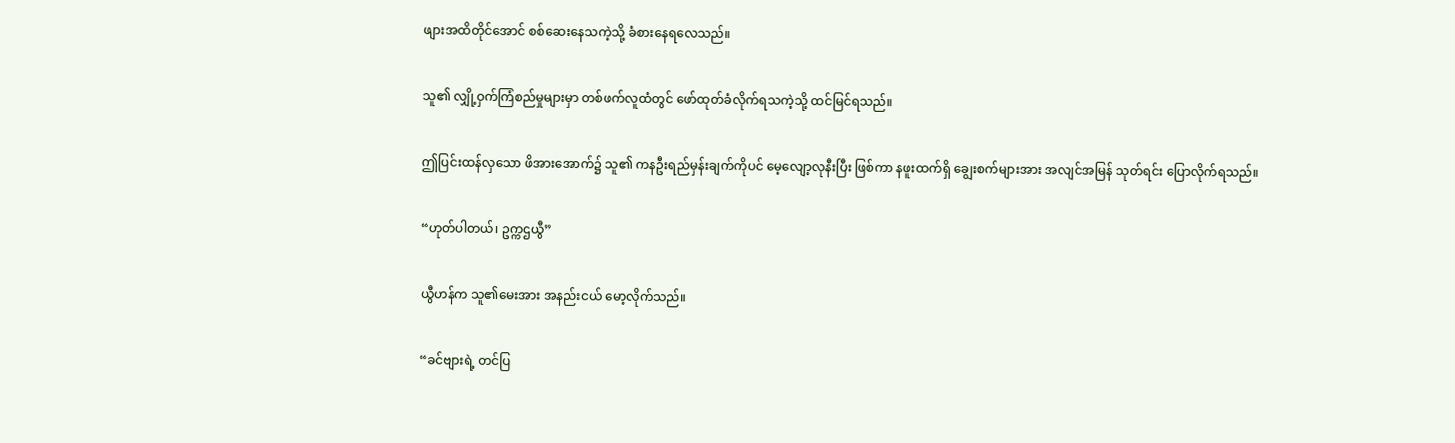ဖျားအထိတိုင်အောင် စစ်ဆေးနေသကဲ့သို့ ခံစားနေရလေသည်။


သူ၏ လျှို့ဝှက်ကြံစည်မှုများမှာ တစ်ဖက်လူထံတွင် ဖော်ထုတ်ခံလိုက်ရသကဲ့သို့ ထင်မြင်ရသည်။


ဤပြင်းထန်လှသော ဖိအားအောက်၌ သူ၏ ကနဦးရည်မှန်းချက်ကိုပင် မေ့လျော့လုနီးပြီး ဖြစ်ကာ နဖူးထက်ရှိ ချွေးစက်များအား အလျင်အမြန် သုတ်ရင်း ပြောလိုက်ရသည်။


“ဟုတ်ပါတယ်၊ ဥက္ကဌယွီ”


ယွီဟန်က သူ၏မေးအား အနည်းငယ် မော့လိုက်သည်။


“ခင်ဗျားရဲ့ တင်ပြ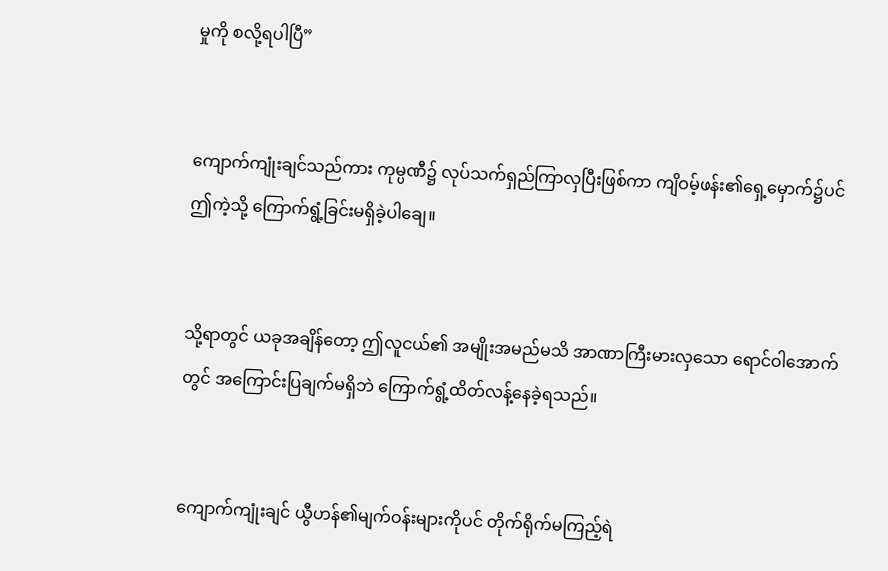မှုကို စလို့ရပါပြီ”


ကျောက်ကျုံးချင်သည်ကား ကုမ္ပဏီ၌ လုပ်သက်ရှည်ကြာလှပြီးဖြစ်ကာ ကျိဝမ့်ဖန်း၏ရှေ့မှောက်၌ပင် ဤကဲ့သို့ ကြောက်ရွံ့ခြင်းမရှိခဲ့ပါချေ။


သို့ရာတွင် ယခုအချိန်တော့ ဤလူငယ်၏ အမျိုးအမည်မသိ အာဏာကြီးမားလှသော ရောင်ဝါအောက်တွင် အကြောင်းပြချက်မရှိဘဲ ကြောက်ရွံ့ထိတ်လန့်နေခဲ့ရသည်။


ကျောက်ကျုံးချင် ယွီဟန်၏မျက်ဝန်းများကိုပင် တိုက်ရိုက်မကြည့်ရဲ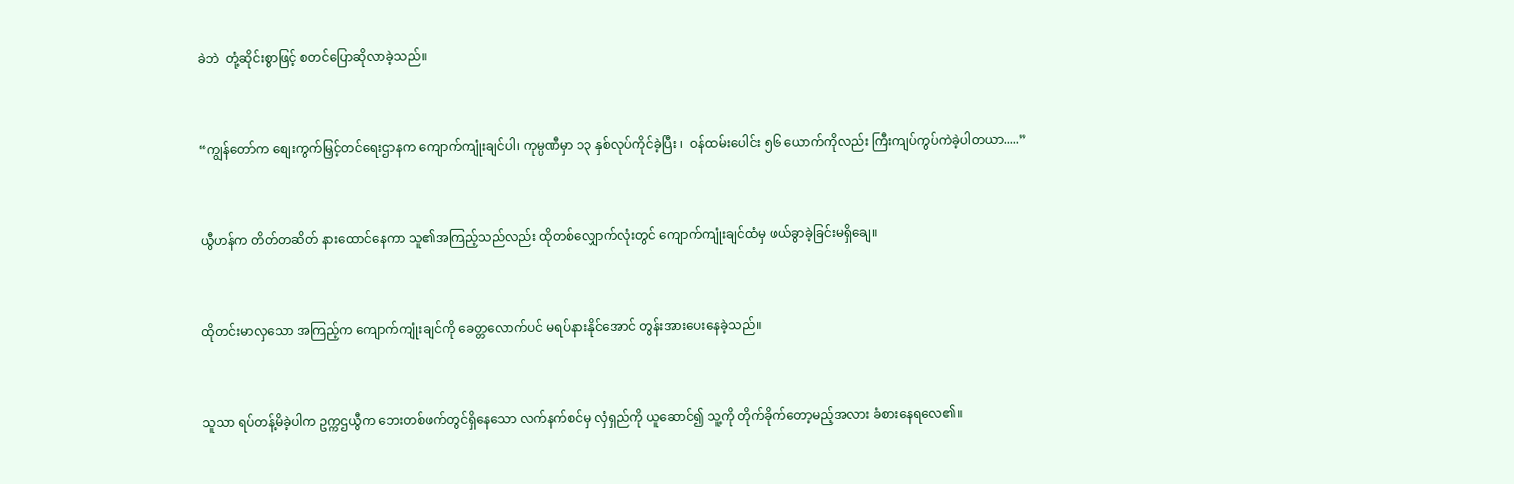ခဲဘဲ  တုံ့ဆိုင်းစွာဖြင့် စတင်ပြောဆိုလာခဲ့သည်။


“ကျွန်တော်က စျေးကွက်မြှင့်တင်ရေးဌာနက ကျောက်ကျုံးချင်ပါ၊ ကုမ္ပဏီမှာ ၁၃ နှစ်လုပ်ကိုင်ခဲ့ပြီး ၊  ဝန်ထမ်းပေါင်း ၅၆ ‌ယောက်ကိုလည်း ကြီးကျပ်ကွပ်ကဲခဲ့ပါတယာ.....”


ယွီဟန်က တိတ်တဆိတ် နားထောင်နေကာ သူ၏အကြည့်သည်လည်း ထိုတစ်လျှောက်လုံးတွင် ကျောက်ကျုံးချင်ထံမှ ဖယ်ခွာခဲ့ခြင်းမရှိချေ။


ထိုတင်းမာလှသော အကြည့်က ကျောက်ကျုံးချင်ကို ခေတ္တလောက်ပင် မရပ်နားနိုင်အောင် တွန်းအားပေးနေခဲ့သည်။


သူသာ ရပ်တန့်မိခဲ့ပါက ဥက္ကဌယွီက ဘေးတစ်ဖက်တွင်ရှိနေသော လက်နက်စင်မှ လှံရှည်ကို ယူဆောင်၍ သူ့ကို တိုက်ခိုက်တော့မည့်အလား ခံစားနေရလေ၏။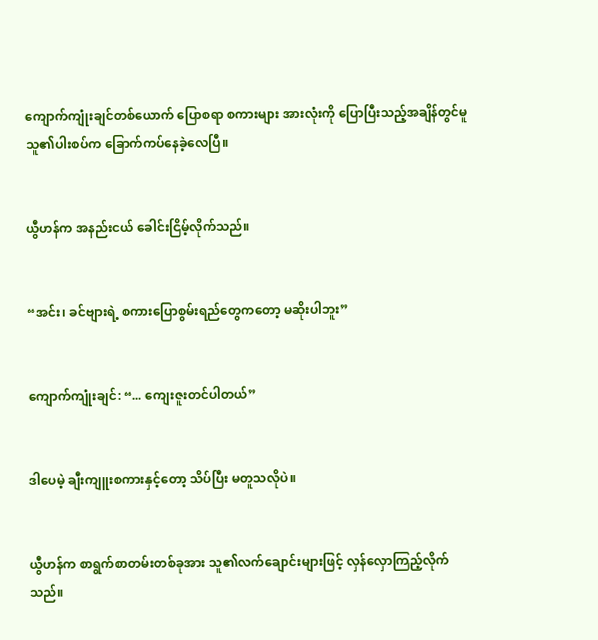ကျောက်ကျုံးချင်တစ်ယောက် ပြောစရာ စကားများ အားလုံးကို ပြောပြီးသည့်အချိန်တွင်မူ သူ၏ပါးစပ်က ခြောက်ကပ်နေခဲ့လေပြီ။


ယွီဟန်က အနည်းငယ် ခေါင်းငြိမ့်လိုက်သည်။


“အင်း၊ ခင်ဗျားရဲ့ စကားပြောစွမ်းရည်တွေကတော့ မဆိုးပါဘူး”


ကျောက်ကျုံးချင်: “... ကျေးဇူးတင်ပါတယ်”


ဒါပေမဲ့ ချီးကျူးစကားနှင့်တော့ သိပ်ပြီး မတူသလိုပဲ။


ယွီဟန်က စာရွက်စာတမ်းတစ်ခုအား သူ၏လက်ချောင်းများဖြင့် လှန်လှောကြည့်လိုက်သည်။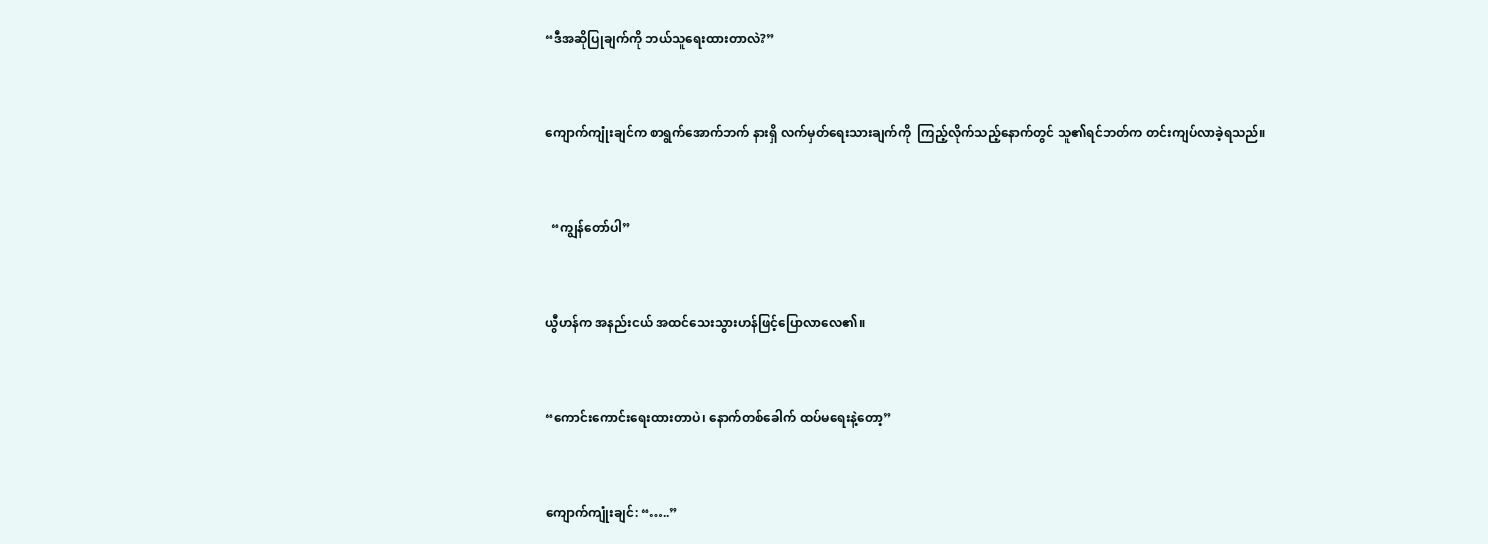“ဒီအဆိုပြုချက်ကို ဘယ်သူရေးထားတာလဲ?”


ကျောက်ကျုံးချင်က စာရွက်အောက်ဘက် နားရှိ လက်မှတ်ရေးသားချက်ကို  ကြည့်လိုက်သည့်နောက်တွင် သူ၏ရင်ဘတ်က တင်းကျပ်လာခဲ့ရသည်။


  “ကျွန်တော်ပါ”


ယွီဟန်က အနည်းငယ် အထင်သေးသွားဟန်ဖြင့်ပြောလာလေ၏။


“ကောင်းကောင်းရေးထားတာပဲ၊ နောက်တစ်ခေါက် ထပ်မရေးနဲ့တော့”


ကျောက်ကျုံးချင်: “…..”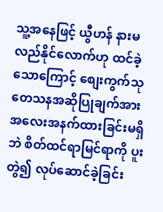သူ့အနေဖြင့် ယွီဟန် နားမလည်နိုင်လောက်ဟု ထင်ခဲ့သောကြောင့် စျေးကွက်သုတေသနအဆိုပြုချက်အား အလေးအနက်ထားခြင်းမရှိဘဲ စိတ်ထင်ရာမြင်ရာကို ပူးတွဲ၍ လုပ်ဆောင်ခဲ့ခြင်း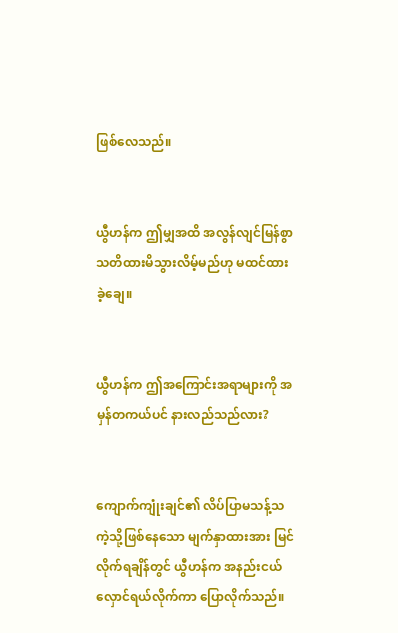ဖြစ်လေသည်။


ယွီဟန်က ဤမျှအထိ အလွန်လျင်မြန်စွာ သတိထားမိသွားလိမ့်မည်ဟု မထင်ထားခဲ့ချေ။


ယွီဟန်က ဤအကြောင်းအရာများကို အမှန်တကယ်ပင် နားလည်သည်လား?


ကျောက်ကျုံးချင်၏ လိပ်ပြာမသန့်သကဲ့သို့ဖြစ်နေသော မျက်နှာထားအား မြင်လိုက်ရချိန်တွင် ယွီဟန်က အနည်းငယ် လှောင်ရယ်လိုက်ကာ ပြောလိုက်သည်။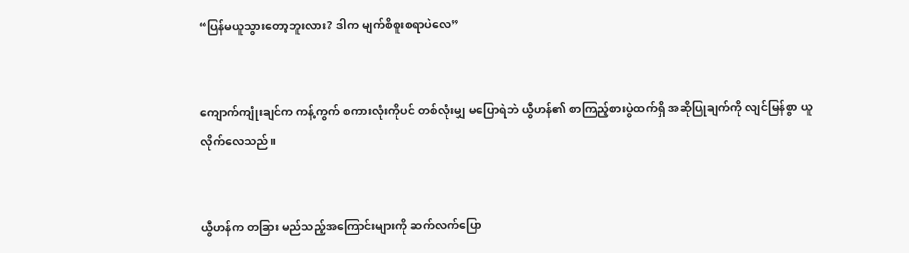“ပြန်မယူသွားတော့ဘူးလား? ဒါက မျက်စိစူးစရာပဲလေ”


ကျောက်ကျုံးချင်က ကန့်ကွက် စကားလုံးကိုပင် တစ်လုံးမျှ မပြောရဲဘဲ ယွီဟန်၏ စာကြည့်စားပွဲထက်ရှိ အဆိုပြုချက်ကို လျင်မြန်စွာ ယူလိုက်လေသည်။


ယွီဟန်က တခြား မည်သည့်အကြောင်းများကို ဆက်လက်ပြော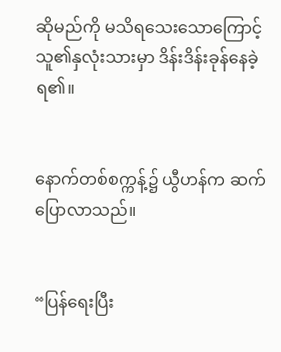ဆိုမည်ကို မသိရသေးသောကြောင့် သူ၏နှလုံးသားမှာ ဒိန်းဒိန်းခုန်နေခဲ့ရ၏။


နောက်တစ်စက္ကန့်၌ ယွီဟန်က ဆက်ပြောလာသည်။


“ပြန်ရေးပြီး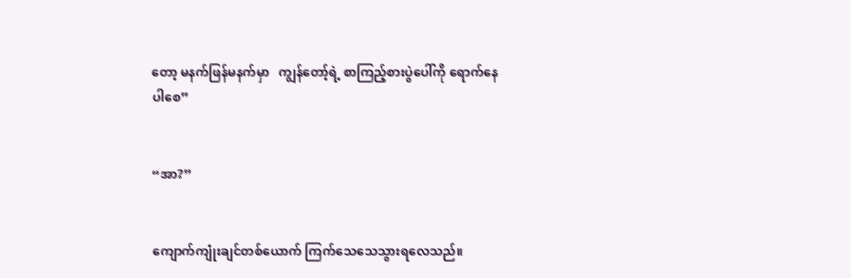တော့ မနက်ဖြန်မနက်မှာ   ကျွန်တော့်ရဲ့ စာကြည့်စားပွဲပေါ်ကို ရောက်နေပါစေ”


“အာ?”


ကျောက်ကျုံးချင်တစ်ယောက် ကြက်သေသေသွားရလေသည်။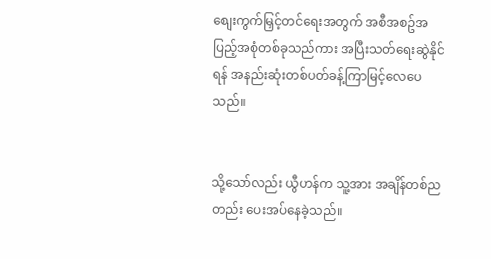စျေးကွက်မြှင့်တင်ရေးအတွက် အစီအစဥ်အပြည့်အစုံတစ်ခုသည်ကား အပြီးသတ်ရေးဆွဲနိုင်ရန် အနည်းဆုံးတစ်ပတ်ခန့်ကြာမြင့်လေပေသည်။


သို့သော်လည်း ယွီဟန်က သူ့အား အချိန်တစ်ညတည်း ပေးအပ်နေခဲ့သည်။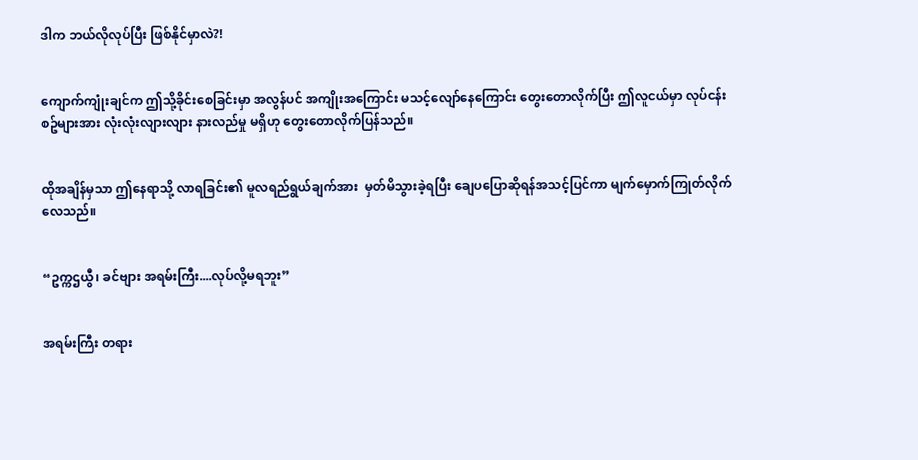ဒါက ဘယ်လိုလုပ်ပြီး ဖြစ်နိုင်မှာလဲ?!


ကျောက်ကျုံးချင်က ဤသို့ခိုင်းစေခြင်းမှာ အလွန်ပင် အကျိုးအကြောင်း မသင့်လျော်နေကြောင်း တွေးတောလိုက်ပြီး ဤလူငယ်မှာ လုပ်ငန်းစဥ်များအား လုံးလုံးလျားလျား နားလည်မှု မရှိဟု တွေးတောလိုက်ပြန်သည်။


ထိုအချိန်မှသာ ဤနေရာသို့ လာရခြင်း၏ မူလရည်ရွယ်ချက်အား  မှတ်မိသွားခဲ့ရပြီး ချေပပြောဆိုရန်အသင့်ပြင်ကာ မျက်မှောက်ကြုတ်လိုက်လေသည်။


“ဥက္ကဌယွီ၊ ခင်‌ဗျား အရမ်းကြီး....လုပ်လို့မရဘူး”


အရမ်းကြီး တရား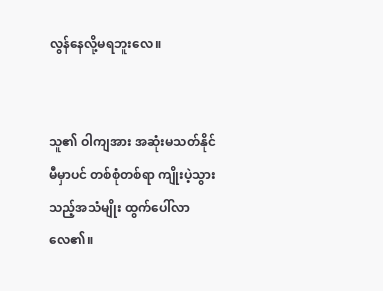လွန်နေလို့မရဘူးလေ။


သူ၏ ဝါကျအား အဆုံးမသတ်နိုင်မီမှာပင် တစ်စုံတစ်ရာ ကျိုးပဲ့သွားသည့်အသံမျိုး ထွက်ပေါ်လာလေ၏။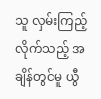သူ လှမ်းကြည့်လိုက်သည့် အချိန်တွင်မူ ယွီ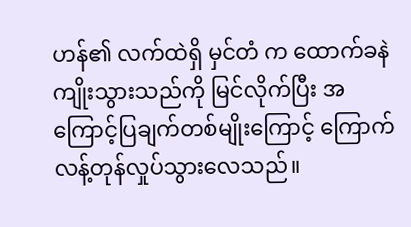ဟန်၏ လက်ထဲရှိ မှင်တံ က ထောက်ခနဲ ကျိုးသွားသည်ကို မြင်လိုက်ပြီး အကြောင့်ပြချက်တစ်မျိုးကြောင့် ကြောက်လန့်တုန်လှုပ်သွားလေသည်။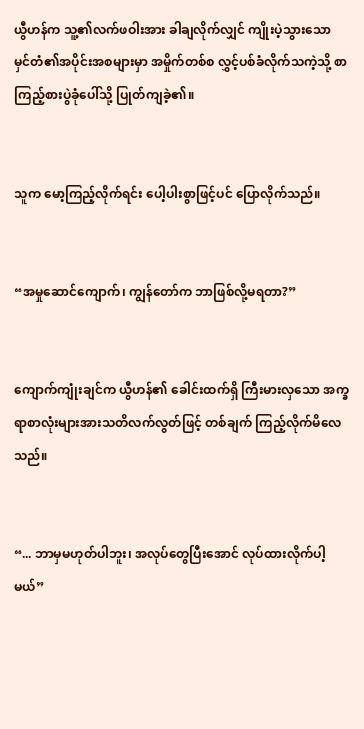ယွီဟန်က သူ့၏လက်ဖဝါးအား ခါချလိုက်လျှင် ကျိုးပဲ့သွားသော မှင်တံ၏အပိုင်းအစများမှာ အမှိုက်တစ်စ လွှင့်ပစ်ခံလိုက်သကဲ့သို့ စာကြည့်စားပွဲခုံပေါ်သို့ ပြုတ်ကျခဲ့၏။


သူက မော့ကြည့်လိုက်ရင်း ပေါ့ပါးစွာဖြင့်ပင် ပြောလိုက်သည်။


“အမှုဆောင်ကျောက်၊ ကျွန်တော်က ဘာဖြစ်လို့မရတာ?”


ကျောက်ကျုံးချင်က ယွီဟန်၏ ခေါင်းထက်ရှိ ကြီးမားလှသော အက္ခရာစာလုံးများအားသတိလက်လွတ်ဖြင့် တစ်ချက် ကြည့်လိုက်မိလေသည်။


“... ဘာမှမဟုတ်ပါဘူး၊ အလုပ်တွေပြီးအောင် လုပ်ထားလိုက်ပါ့မယ်”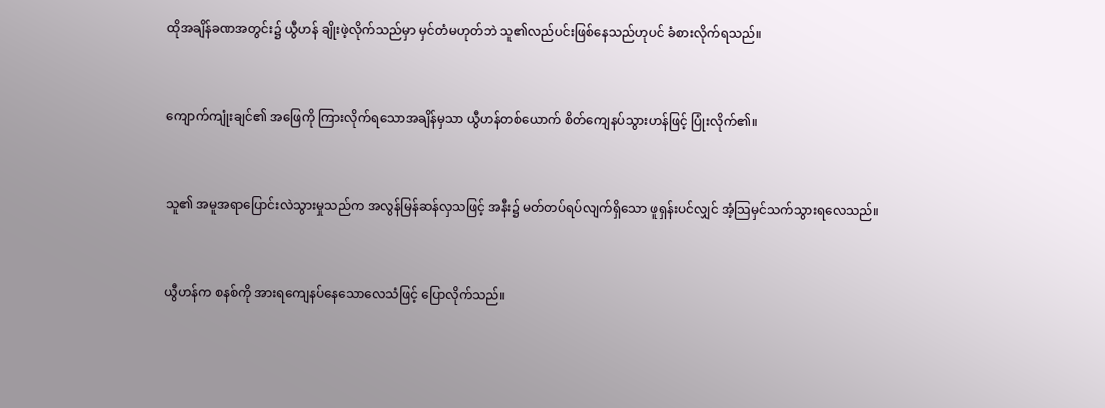ထိုအချိန်ခဏအတွင်း၌ ယွီဟန် ချိုးဖဲ့လိုက်သည်မှာ မှင်တံမဟုတ်ဘဲ သူ၏လည်ပင်းဖြစ်နေသည်ဟုပင် ခံစားလိုက်ရသည်။


ကျောက်ကျုံးချင်၏ အဖြေကို ကြားလိုက်ရသောအချိန်မှသာ ယွီဟန်တစ်ယောက် စိတ်ကျေနပ်သွားဟန်ဖြင့် ပြုံးလိုက်၏။


သူ၏ အမူအရာပြောင်းလဲသွားမှုသည်က အလွန်မြန်ဆန်လှသဖြင့် အနီး၌ မတ်တပ်ရပ်လျက်ရှိသော ဖူရှန်းပင်လျှင် အံ့သြမှင်သက်သွားရလေသည်။


ယွီဟန်က စနစ်ကို အားရကျေနပ်နေသောလေသံဖြင့် ပြောလိုက်သည်။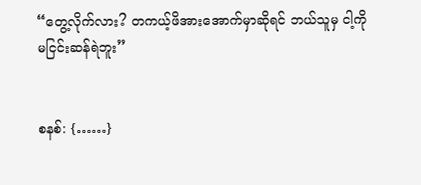“တွေ့လိုက်လား? တကယ့်ဖိအားအောက်မှာဆိုရင် ဘယ်သူမှ ငါ့ကို မငြင်းဆန်ရဲဘူး”


စနစ်: {……}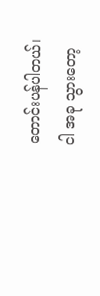တောင်းပန်ပါတယ်၊ ငါ အခု သွားတော့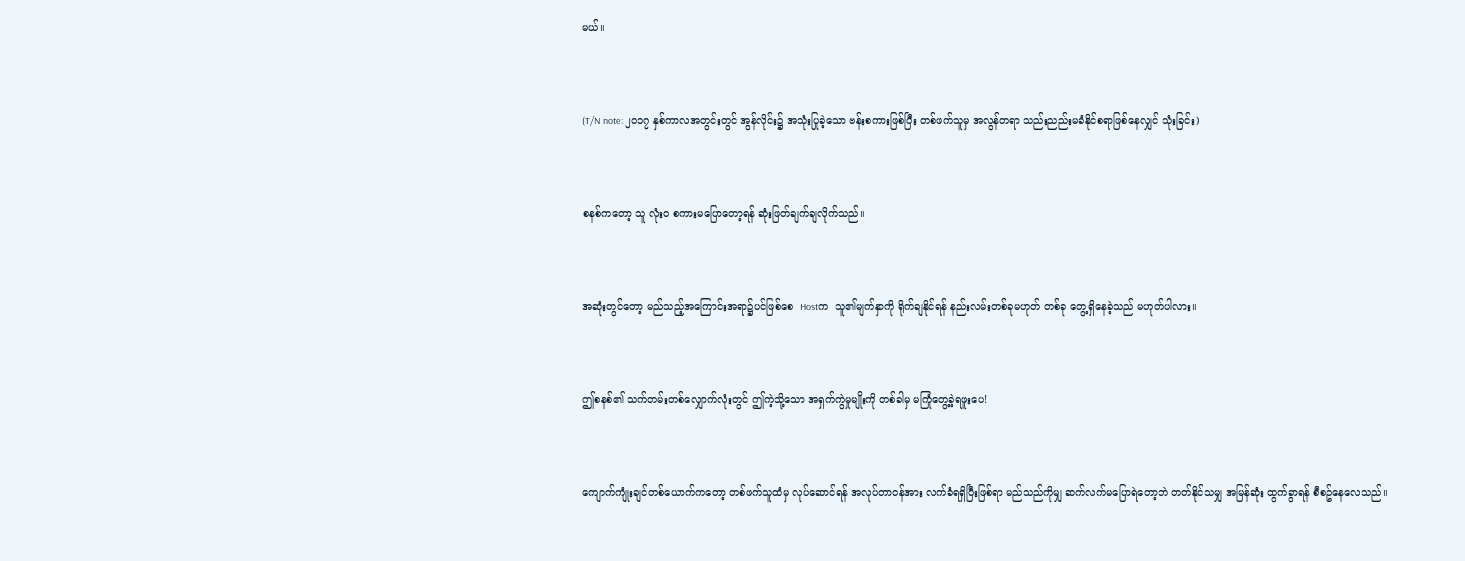မယ်။


(T/N note: ၂၀၁၇ နှစ်ကာလအတွင်းတွင် အွန်လိုင်း၌ အသုံးပြုခဲ့သော ဗန်းစကားဖြစ်ပြီး တစ်ဖက်သူမှ အလွန်တရာ သည်းညည်းမခံနိုင်စရာဖြစ်နေလျှင် သုံးခြင်း)


စနစ်ကတော့ သူ လုံးဝ စကားမပြောတော့ရန် ဆုံးဖြတ်ချက်ချလိုက်သည်။


အဆုံးတွင်တော့ မည်သည့်အကြောင်းအရာ၌ပင်ဖြစ်စေ  Hostက  သူ၏မျက်နှာကို ရိုက်ချနိုင်ရန် နည်းလမ်းတစ်ခုမဟုတ် တစ်ခု တွေ့ရှိနေခဲ့သည် မဟုတ်ပါလား။


ဤစနစ်၏ သက်တမ်းတစ်လျှောက်လုံးတွင် ဤကဲ့သို့သော အရှက်ကွဲမှုမျိုးကို တစ်ခါမှ မကြုံတွေ့ခဲ့ရဖူး‌ပေ!


ကျောက်ကျုံးချင်တစ်ယောက်ကတော့ တစ်ဖက်သူထံမှ လုပ်ဆောင်ရန် အလုပ်တာဝန်အား လက်ခံရရှိပြီးဖြစ်ရာ မည်သည်ကိုမျှ ဆက်လက်မပြောရဲတော့ဘဲ တတ်နိုင်သမျှ အမြန်ဆုံး ထွက်ခွာရန် စီစဥ်နေလေသည်။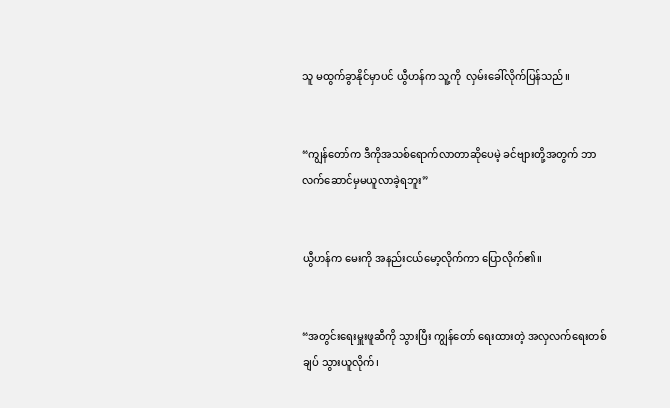သူ မထွက်ခွာနိုင်မှာပင် ယွီဟန်က သူ့ကို  လှမ်းခေါ်လိုက်ပြန်သည်။


“ကျွန်တော်က ဒီကိုအသစ်ရောက်လာတာဆိုပေမဲ့ ခင်ဗျားတို့အတွက် ဘာလက်ဆောင်မှမယူလာခဲ့ရဘူး”


ယွီဟန်က မေးကို အနည်းငယ်မော့လိုက်ကာ ပြောလိုက်၏။


“အတွင်းရေးမှူးဖူဆီကို သွားပြီး ကျွန်တော် ရေးထားတဲ့ အလှလက်ရေးတစ်ချပ် သွားယူလိုက်၊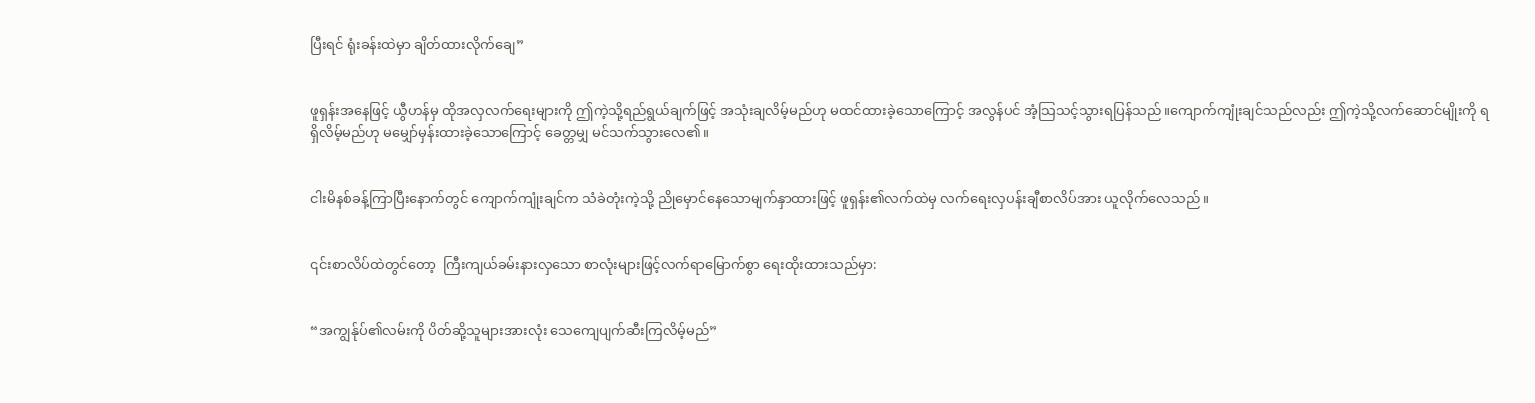ပြီးရင် ရုံးခန်းထဲမှာ ချိတ်ထားလိုက်ချေ”


ဖူရှန်းအနေဖြင့် ယွီဟန်မှ ထိုအလှလက်ရေးများကို ဤကဲ့သို့ရည်ရွယ်ချက်ဖြင့် အသုံးချလိမ့်မည်ဟု မထင်ထားခဲ့သောကြောင့် အလွန်ပင် အံ့သြသင့်သွားရပြန်သည်။ကျောက်ကျုံးချင်သည်လည်း ဤကဲ့သို့လက်ဆောင်မျိုးကို ရရှိလိမ့်မည်ဟု မမျှော်မှန်းထားခဲ့သောကြောင့် ခေတ္တမျှ မင်သက်သွားလေ၏။


ငါးမိနစ်ခန့်ကြာပြီးနောက်တွင် ကျောက်ကျုံးချင်က သံခဲတုံးကဲ့သို့ ညိုမှောင်နေသောမျက်နှာထားဖြင့် ဖူရှန်း၏လက်ထဲမှ လက်ရေးလှပန်းချီစာလိပ်အား ယူလိုက်လေသည်။


၎င်းစာလိပ်ထဲတွင်တော့  ကြီးကျယ်ခမ်းနားလှသော စာလုံးများဖြင့်လက်ရာမြောက်စွာ ရေးထိုးထားသည်မှာ:


“အကျွန်ုပ်၏လမ်းကို ပိတ်ဆို့သူများအားလုံး သေကျေပျက်ဆီးကြလိမ့်မည်”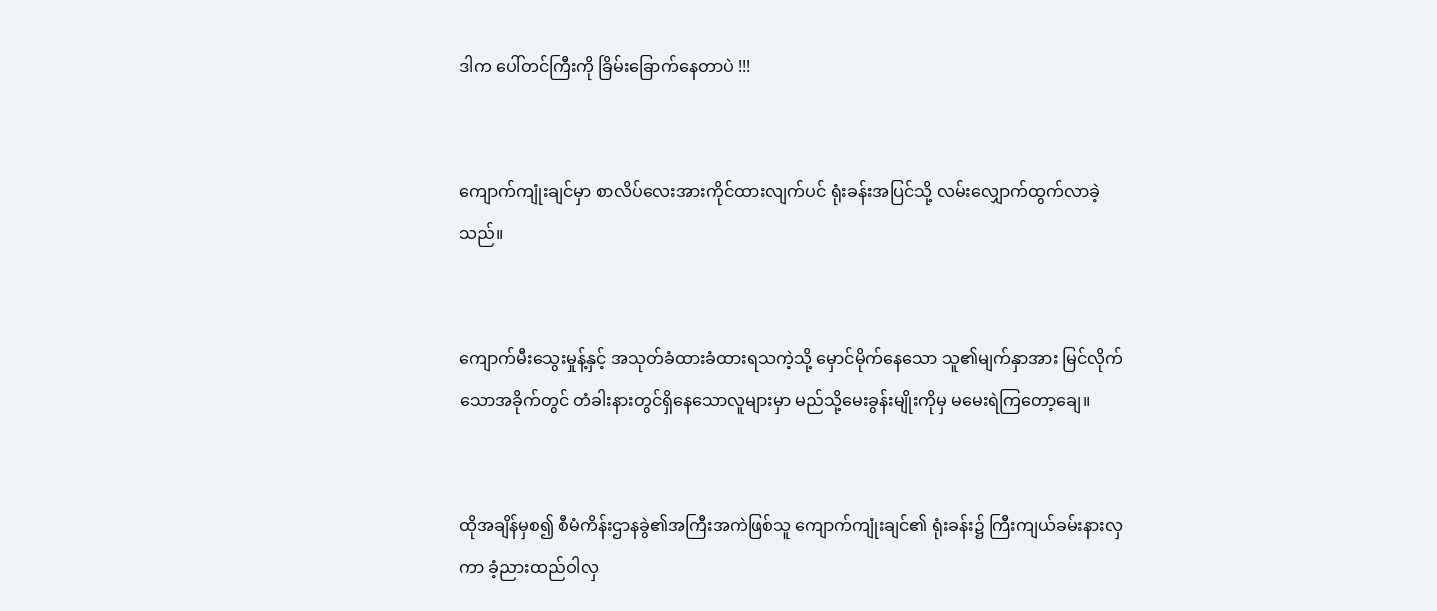ဒါက ပေါ်တင်ကြီးကို ခြိမ်းခြောက်နေတာပဲ !!!


ကျောက်ကျုံးချင်မှာ စာလိပ်လေးအားကိုင်ထားလျက်ပင် ရုံးခန်းအပြင်သို့ လမ်းလျှောက်ထွက်လာခဲ့သည်။


ကျောက်မီးသွေးမှုန့်နှင့် အသုတ်ခံထားခံထားရသကဲ့သို့ မှောင်မိုက်နေသော သူ၏မျက်နှာအား မြင်လိုက်သောအခိုက်တွင် တံခါးနားတွင်ရှိနေသောလူများမှာ မည်သို့မေးခွန်းမျိုးကိုမှ မမေးရဲကြတော့ချေ။


ထိုအချိန်မှစ၍ စီမံကိန်းဌာနခွဲ၏အကြီးအကဲဖြစ်သူ ကျောက်ကျုံးချင်၏ ရုံးခန်း၌ ကြီးကျယ်ခမ်းနားလှကာ ခံ့ညားထည်ဝါလှ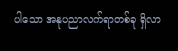ပါသော အနုပညာလက်ရာတစ်ခု ရှိလာ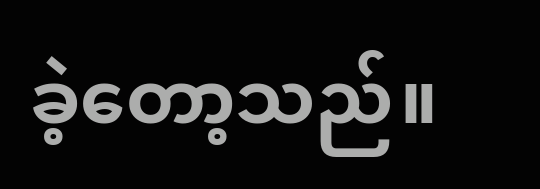ခဲ့တော့သည်။